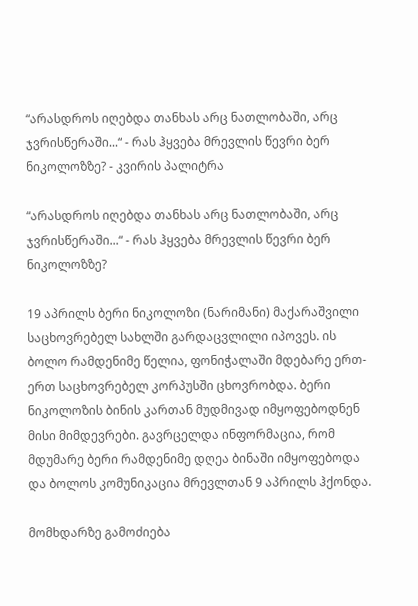“არასდროს იღებდა თანხას არც ნათლობაში, არც ჯვრისწერაში...“ - რას ჰყვება მრევლის წევრი ბერ ნიკოლოზზე? - კვირის პალიტრა

“არასდროს იღებდა თანხას არც ნათლობაში, არც ჯვრისწერაში...“ - რას ჰყვება მრევლის წევრი ბერ ნიკოლოზზე?

19 აპრილს ბერი ნიკოლოზი (ნარიმანი) მაქარაშვილი საცხოვრებელ სახლში გარდაცვლილი იპოვეს. ის ბოლო რამდენიმე წელია, ფონიჭალაში მდებარე ერთ-ერთ საცხოვრებელ კორპუსში ცხოვრობდა. ბერი ნიკოლოზის ბინის კართან მუდმივად იმყოფებოდნენ მისი მიმდევრები. გავრცელდა ინფორმაცია, რომ მდუმარე ბერი რამდენიმე დღეა ბინაში იმყოფებოდა და ბოლოს კომუნიკაცია მრევლთან 9 აპრილს ჰქონდა.

მომხდარზე გამოძიება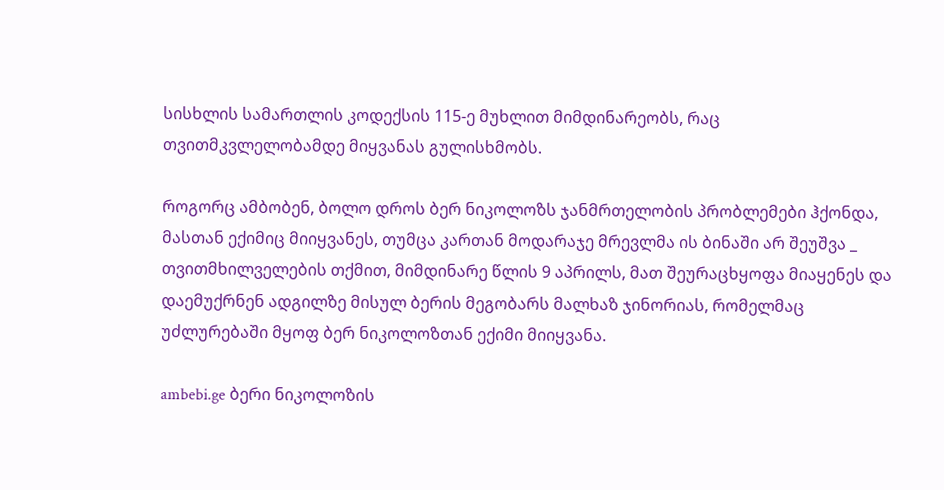სისხლის სამართლის კოდექსის 115-ე მუხლით მიმდინარეობს, რაც თვითმკვლელობამდე მიყვანას გულისხმობს.

როგორც ამბობენ, ბოლო დროს ბერ ნიკოლოზს ჯანმრთელობის პრობლემები ჰქონდა, მასთან ექიმიც მიიყვანეს, თუმცა კართან მოდარაჯე მრევლმა ის ბინაში არ შეუშვა _ თვითმხილველების თქმით, მიმდინარე წლის 9 აპრილს, მათ შეურაცხყოფა მიაყენეს და დაემუქრნენ ადგილზე მისულ ბერის მეგობარს მალხაზ ჯინორიას, რომელმაც უძლურებაში მყოფ ბერ ნიკოლოზთან ექიმი მიიყვანა.

ambebi.ge ბერი ნიკოლოზის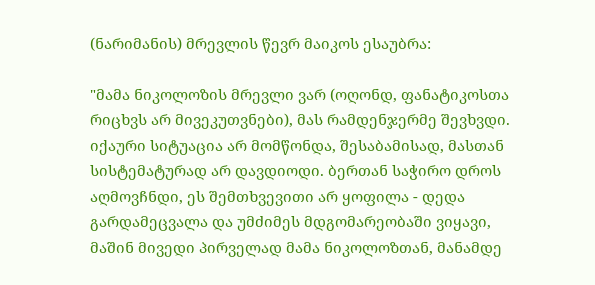(ნარიმანის) მრევლის წევრ მაიკოს ესაუბრა:

"მამა ნიკოლოზის მრევლი ვარ (ოღონდ, ფანატიკოსთა რიცხვს არ მივეკუთვნები), მას რამდენჯერმე შევხვდი. იქაური სიტუაცია არ მომწონდა, შესაბამისად, მასთან სისტემატურად არ დავდიოდი. ბერთან საჭირო დროს აღმოვჩნდი, ეს შემთხვევითი არ ყოფილა - დედა გარდამეცვალა და უმძიმეს მდგომარეობაში ვიყავი, მაშინ მივედი პირველად მამა ნიკოლოზთან, მანამდე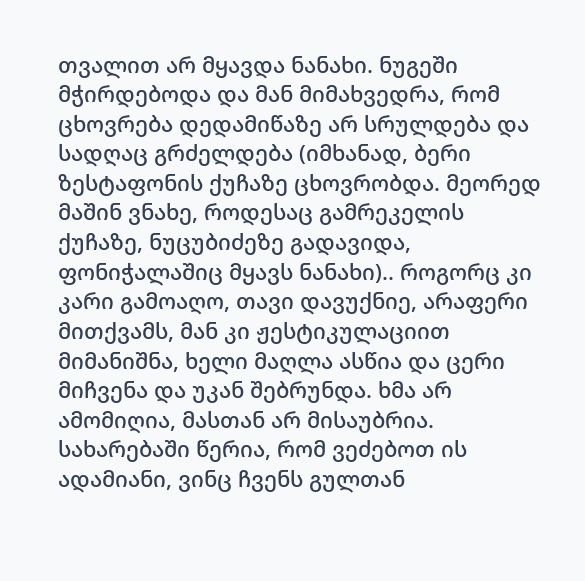თვალით არ მყავდა ნანახი. ნუგეში მჭირდებოდა და მან მიმახვედრა, რომ ცხოვრება დედამიწაზე არ სრულდება და სადღაც გრძელდება (იმხანად, ბერი ზესტაფონის ქუჩაზე ცხოვრობდა. მეორედ მაშინ ვნახე, როდესაც გამრეკელის ქუჩაზე, ნუცუბიძეზე გადავიდა, ფონიჭალაშიც მყავს ნანახი).. როგორც კი კარი გამოაღო, თავი დავუქნიე, არაფერი მითქვამს, მან კი ჟესტიკულაციით მიმანიშნა, ხელი მაღლა ასწია და ცერი მიჩვენა და უკან შებრუნდა. ხმა არ ამომიღია, მასთან არ მისაუბრია. სახარებაში წერია, რომ ვეძებოთ ის ადამიანი, ვინც ჩვენს გულთან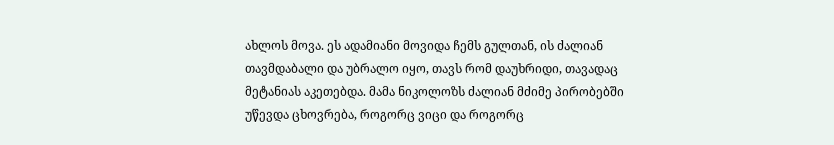ახლოს მოვა. ეს ადამიანი მოვიდა ჩემს გულთან, ის ძალიან თავმდაბალი და უბრალო იყო, თავს რომ დაუხრიდი, თავადაც მეტანიას აკეთებდა. მამა ნიკოლოზს ძალიან მძიმე პირობებში უწევდა ცხოვრება, როგორც ვიცი და როგორც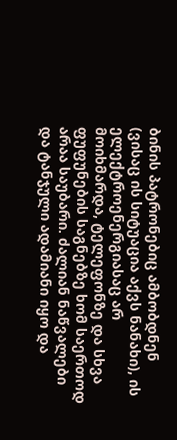ბინის პატრონებიც ამბობდნენ (ვისაც ის სიტუაცია აქვს ნანახი), ის ელექტროენერგიასაც არ მოიხმარდა, ტელეფონზე და სხვა ფუფუნების საგნებზე ხომ საერთოდ არაა საუბარი. ძალიან ნაწვალები და ტანჯული ადამიანი იყო და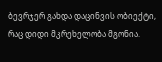ბევრჯერ გახდა დაცინვის ობიექტი, რაც დიდი მკრეხელობა მგონია.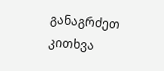განაგრძეთ კითხვა